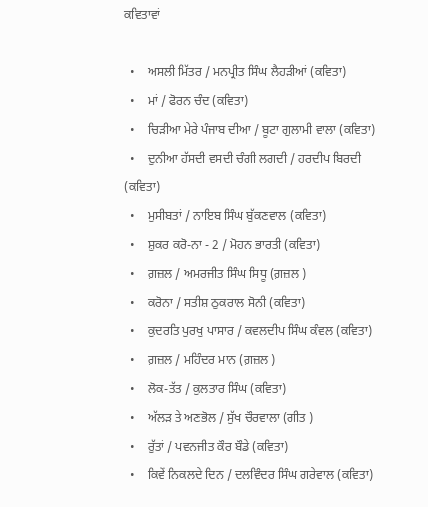ਕਵਿਤਾਵਾਂ

  •    ਅਸਲੀ ਮਿੱਤਰ / ਮਨਪ੍ਰੀਤ ਸਿੰਘ ਲੈਹੜੀਆਂ (ਕਵਿਤਾ)
  •    ਮਾਂ / ਫੋਰਨ ਚੰਦ (ਕਵਿਤਾ)
  •    ਚਿੜੀਆ ਮੇਰੇ ਪੰਜਾਬ ਦੀਆ / ਬੂਟਾ ਗੁਲਾਮੀ ਵਾਲਾ (ਕਵਿਤਾ)
  •    ਦੁਨੀਆ ਹੱਸਦੀ ਵਸਦੀ ਚੰਗੀ ਲਗਦੀ / ਹਰਦੀਪ ਬਿਰਦੀ (ਕਵਿਤਾ)
  •    ਮੁਸੀਬਤਾਂ / ਨਾਇਬ ਸਿੰਘ ਬੁੱਕਣਵਾਲ (ਕਵਿਤਾ)
  •    ਸ਼ੁਕਰ ਕਰੋ-ਨਾ - 2 / ਮੋਹਨ ਭਾਰਤੀ (ਕਵਿਤਾ)
  •    ਗ਼ਜ਼ਲ / ਅਮਰਜੀਤ ਸਿੰਘ ਸਿਧੂ (ਗ਼ਜ਼ਲ )
  •    ਕਰੋਨਾ / ਸਤੀਸ਼ ਠੁਕਰਾਲ ਸੋਨੀ (ਕਵਿਤਾ)
  •    ਕੁਦਰਤਿ ਪੁਰਖੁ ਪਾਸਾਰ / ਕਵਲਦੀਪ ਸਿੰਘ ਕੰਵਲ (ਕਵਿਤਾ)
  •    ਗ਼ਜ਼ਲ / ਮਹਿੰਦਰ ਮਾਨ (ਗ਼ਜ਼ਲ )
  •    ਲੋਕ-ਤੱਤ / ਕੁਲਤਾਰ ਸਿੰਘ (ਕਵਿਤਾ)
  •    ਅੱਲੜ ਤੇ ਅਣਭੋਲ / ਸੁੱਖ ਚੌਰਵਾਲਾ (ਗੀਤ )
  •    ਰੁੱਤਾਂ / ਪਵਨਜੀਤ ਕੌਰ ਬੌਡੇ (ਕਵਿਤਾ)
  •    ਕਿਵੇਂ ਨਿਕਲਦੇ ਦਿਨ / ਦਲਵਿੰਦਰ ਸਿੰਘ ਗਰੇਵਾਲ (ਕਵਿਤਾ)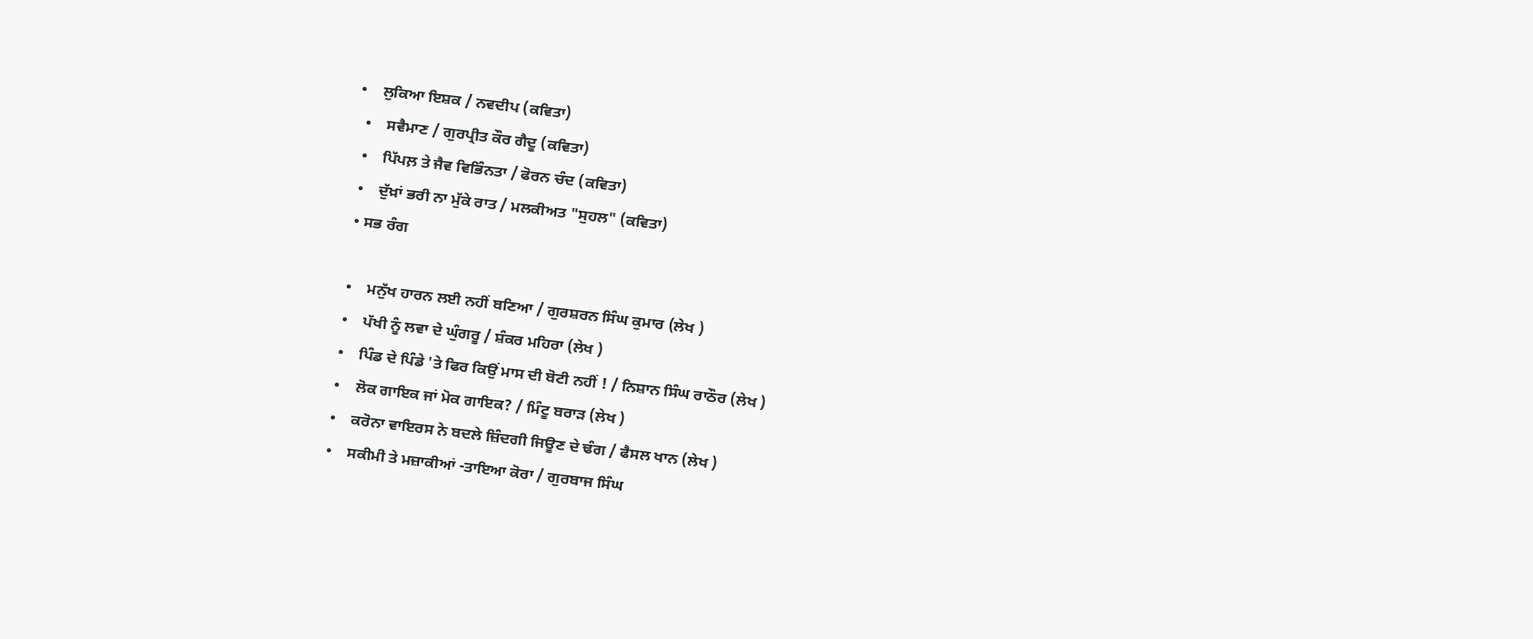•    ਲੁਕਿਆ ਇਸ਼ਕ / ਨਵਦੀਪ (ਕਵਿਤਾ)
  •    ਸਵੈਮਾਣ / ਗੁਰਪ੍ਰੀਤ ਕੌਰ ਗੈਦੂ (ਕਵਿਤਾ)
  •    ਪਿੱਪਲ਼ ਤੇ ਜੈਵ ਵਿਭਿੰਨਤਾ / ਫੋਰਨ ਚੰਦ (ਕਵਿਤਾ)
  •    ਦੁੱਖ਼ਾਂ ਭਰੀ ਨਾ ਮੁੱਕੇ ਰਾਤ / ਮਲਕੀਅਤ "ਸੁਹਲ" (ਕਵਿਤਾ)
  • ਸਭ ਰੰਗ

  •    ਮਨੁੱਖ ਹਾਰਨ ਲਈ ਨਹੀਂ ਬਣਿਆ / ਗੁਰਸ਼ਰਨ ਸਿੰਘ ਕੁਮਾਰ (ਲੇਖ )
  •    ਪੱਖੀ ਨੂੰ ਲਵਾ ਦੇ ਘੁੰਗਰੂ / ਸ਼ੰਕਰ ਮਹਿਰਾ (ਲੇਖ )
  •    ਪਿੰਡ ਦੇ ਪਿੰਡੇ 'ਤੇ ਫਿਰ ਕਿਉਂ ਮਾਸ ਦੀ ਬੋਟੀ ਨਹੀਂ ! / ਨਿਸ਼ਾਨ ਸਿੰਘ ਰਾਠੌਰ (ਲੇਖ )
  •    ਲੋਕ ਗਾਇਕ ਜਾਂ ਮੋਕ ਗਾਇਕ? / ਮਿੰਟੂ ਬਰਾੜ (ਲੇਖ )
  •    ਕਰੋਨਾ ਵਾਇਰਸ ਨੇ ਬਦਲੇ ਜ਼ਿੰਦਗੀ ਜਿਊਣ ਦੇ ਢੰਗ / ਫੈਸਲ ਖਾਨ (ਲੇਖ )
  •    ਸਕੀਮੀ ਤੇ ਮਜ਼ਾਕੀਆਂ -ਤਾਇਆ ਕੋਰਾ / ਗੁਰਬਾਜ ਸਿੰਘ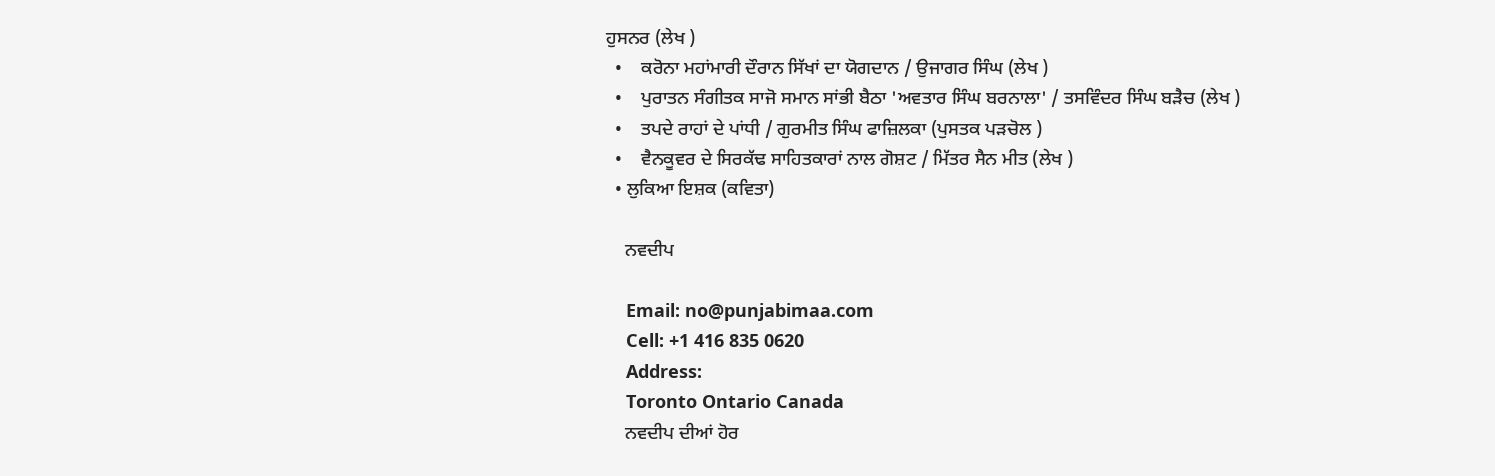ਹੁਸਨਰ (ਲੇਖ )
  •    ਕਰੋਨਾ ਮਹਾਂਮਾਰੀ ਦੌਰਾਨ ਸਿੱਖਾਂ ਦਾ ਯੋਗਦਾਨ / ਉਜਾਗਰ ਸਿੰਘ (ਲੇਖ )
  •    ਪੁਰਾਤਨ ਸੰਗੀਤਕ ਸਾਜੋ ਸਮਾਨ ਸਾਂਭੀ ਬੈਠਾ 'ਅਵਤਾਰ ਸਿੰਘ ਬਰਨਾਲਾ' / ਤਸਵਿੰਦਰ ਸਿੰਘ ਬੜੈਚ (ਲੇਖ )
  •    ਤਪਦੇ ਰਾਹਾਂ ਦੇ ਪਾਂਧੀ / ਗੁਰਮੀਤ ਸਿੰਘ ਫਾਜ਼ਿਲਕਾ (ਪੁਸਤਕ ਪੜਚੋਲ )
  •    ਵੈਨਕੂਵਰ ਦੇ ਸਿਰਕੱਢ ਸਾਹਿਤਕਾਰਾਂ ਨਾਲ ਗੋਸ਼ਟ / ਮਿੱਤਰ ਸੈਨ ਮੀਤ (ਲੇਖ )
  • ਲੁਕਿਆ ਇਸ਼ਕ (ਕਵਿਤਾ)

    ਨਵਦੀਪ

    Email: no@punjabimaa.com
    Cell: +1 416 835 0620
    Address:
    Toronto Ontario Canada
    ਨਵਦੀਪ ਦੀਆਂ ਹੋਰ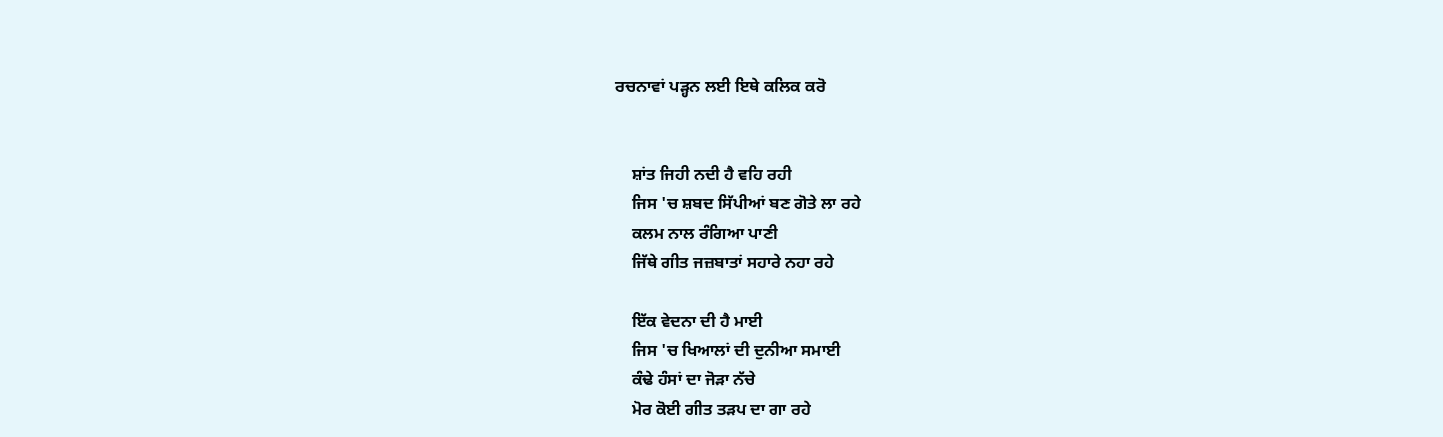ਰਚਨਾਵਾਂ ਪੜ੍ਹਨ ਲਈ ਇਥੇ ਕਲਿਕ ਕਰੋ


    ਸ਼ਾਂਤ ਜਿਹੀ ਨਦੀ ਹੈ ਵਹਿ ਰਹੀ
    ਜਿਸ 'ਚ ਸ਼ਬਦ ਸਿੱਪੀਆਂ ਬਣ ਗੋਤੇ ਲਾ ਰਹੇ
    ਕਲਮ ਨਾਲ ਰੰਗਿਆ ਪਾਣੀ
    ਜਿੱਥੇ ਗੀਤ ਜਜ਼ਬਾਤਾਂ ਸਹਾਰੇ ਨਹਾ ਰਹੇ

    ਇੱਕ ਵੇਦਨਾ ਦੀ ਹੈ ਮਾਈ
    ਜਿਸ 'ਚ ਖਿਆਲਾਂ ਦੀ ਦੁਨੀਆ ਸਮਾਈ
    ਕੰਢੇ ਹੰਸਾਂ ਦਾ ਜੋੜਾ ਨੱਚੇ
    ਮੋਰ ਕੋਈ ਗੀਤ ਤੜਪ ਦਾ ਗਾ ਰਹੇ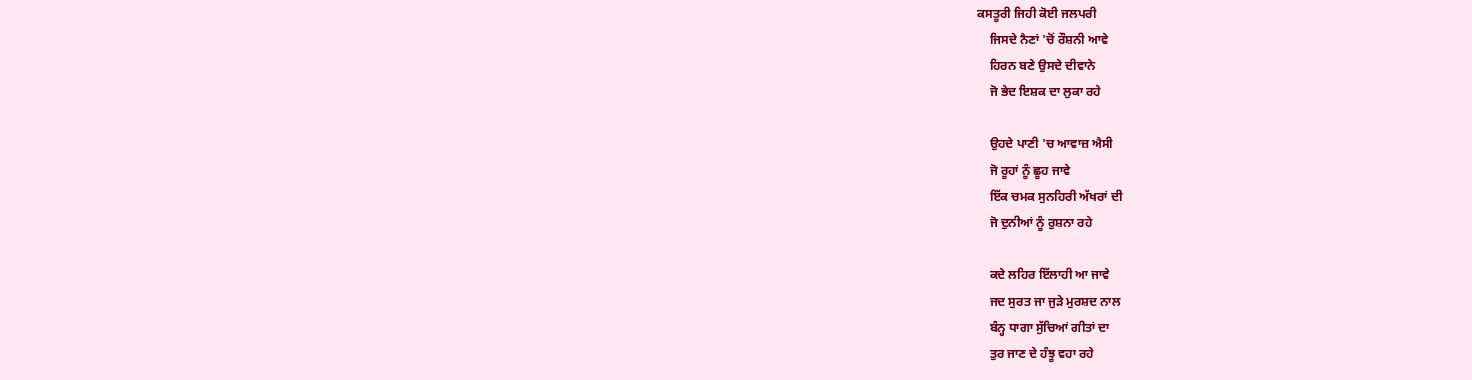ਕਸਤੂਰੀ ਜਿਹੀ ਕੋਈ ਜਲਪਰੀ
    ਜਿਸਦੇ ਨੈਣਾਂ 'ਚੋਂ ਰੌਸ਼ਨੀ ਆਵੇ
    ਹਿਰਨ ਬਣੇ ਉਸਦੇ ਦੀਵਾਨੇ
    ਜੋ ਭੇਦ ਇਸ਼ਕ ਦਾ ਲੁਕਾ ਰਹੇ

    ਉਹਦੇ ਪਾਣੀ 'ਚ ਆਵਾਜ਼ ਐਸੀ
    ਜੋ ਰੂਹਾਂ ਨੂੰ ਛੂਹ ਜਾਵੇ
    ਇੱਕ ਚਮਕ ਸੁਨਹਿਰੀ ਅੱਖਰਾਂ ਦੀ
    ਜੋ ਦੁਨੀਆਂ ਨੂੰ ਰੁਸ਼ਨਾ ਰਹੇ

    ਕਦੇ ਲਹਿਰ ਇੱਲਾਹੀ ਆ ਜਾਵੇ
    ਜਦ ਸੁਰਤ ਜਾ ਜੁੜੇ ਮੁਰਸ਼ਦ ਨਾਲ
    ਬੰਨ੍ਹ ਧਾਗਾ ਸੁੱਚਿਆਂ ਗੀਤਾਂ ਦਾ
    ਤੁਰ ਜਾਣ ਦੇ ਹੰਝੂ ਵਹਾ ਰਹੇ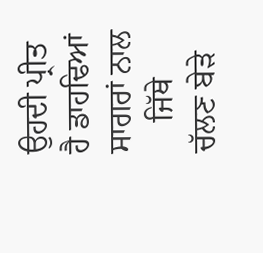ਉਹਦੀ ਪ੍ਰੀਤ ਹੈ ਡਾਹਢਿਆਂ ਸਾਗਰਾਂ ਨਾਲ
    ਜਿੱਥੇ ਚੱਲਣ ਬੇੜੇ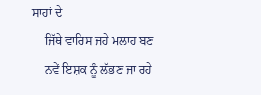ਸਾਹਾਂ ਦੇ
    ਜਿੱਥੇ ਵਾਰਿਸ ਜਹੇ ਮਲਾਹ ਬਣ
    ਨਵੇਂ ਇਸ਼ਕ ਨੂੰ ਲੱਭਣ ਜਾ ਰਹੇ